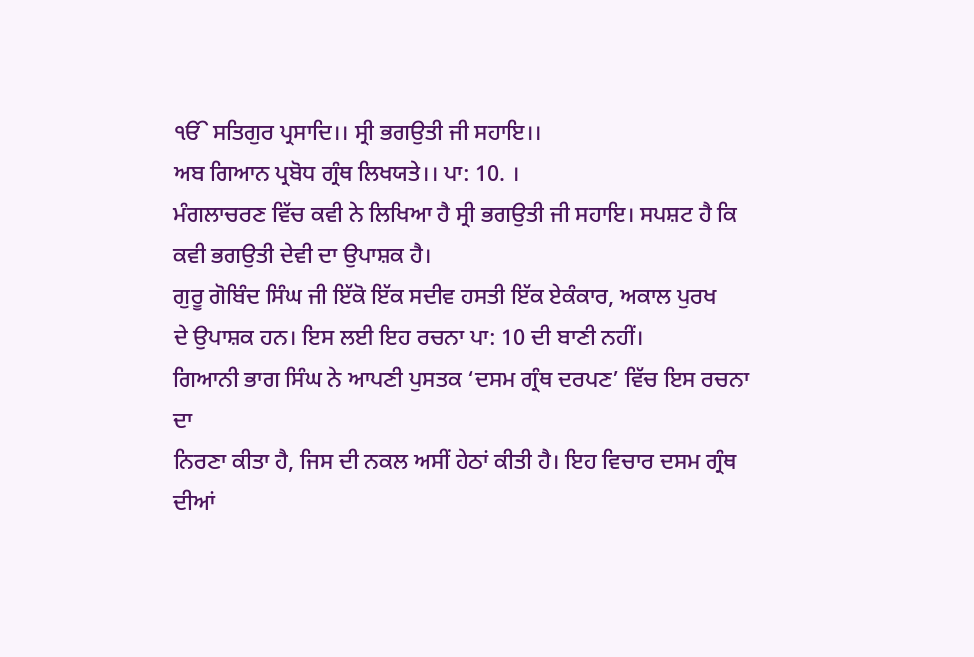ੴ ਸਤਿਗੁਰ ਪ੍ਰਸਾਦਿ।। ਸ੍ਰੀ ਭਗਉਤੀ ਜੀ ਸਹਾਇ।।
ਅਬ ਗਿਆਨ ਪ੍ਰਬੋਧ ਗ੍ਰੰਥ ਲਿਖਯਤੇ।। ਪਾ: 10. ।
ਮੰਗਲਾਚਰਣ ਵਿੱਚ ਕਵੀ ਨੇ ਲਿਖਿਆ ਹੈ ਸ੍ਰੀ ਭਗਉਤੀ ਜੀ ਸਹਾਇ। ਸਪਸ਼ਟ ਹੈ ਕਿ
ਕਵੀ ਭਗਉਤੀ ਦੇਵੀ ਦਾ ਉਪਾਸ਼ਕ ਹੈ।
ਗੁਰੂ ਗੋਬਿੰਦ ਸਿੰਘ ਜੀ ਇੱਕੋ ਇੱਕ ਸਦੀਵ ਹਸਤੀ ਇੱਕ ਏਕੰਕਾਰ, ਅਕਾਲ ਪੁਰਖ
ਦੇ ਉਪਾਸ਼ਕ ਹਨ। ਇਸ ਲਈ ਇਹ ਰਚਨਾ ਪਾ: 10 ਦੀ ਬਾਣੀ ਨਹੀਂ।
ਗਿਆਨੀ ਭਾਗ ਸਿੰਘ ਨੇ ਆਪਣੀ ਪੁਸਤਕ ‘ਦਸਮ ਗ੍ਰੰਥ ਦਰਪਣ’ ਵਿੱਚ ਇਸ ਰਚਨਾ ਦਾ
ਨਿਰਣਾ ਕੀਤਾ ਹੈ, ਜਿਸ ਦੀ ਨਕਲ ਅਸੀਂ ਹੇਠਾਂ ਕੀਤੀ ਹੈ। ਇਹ ਵਿਚਾਰ ਦਸਮ ਗ੍ਰੰਥ ਦੀਆਂ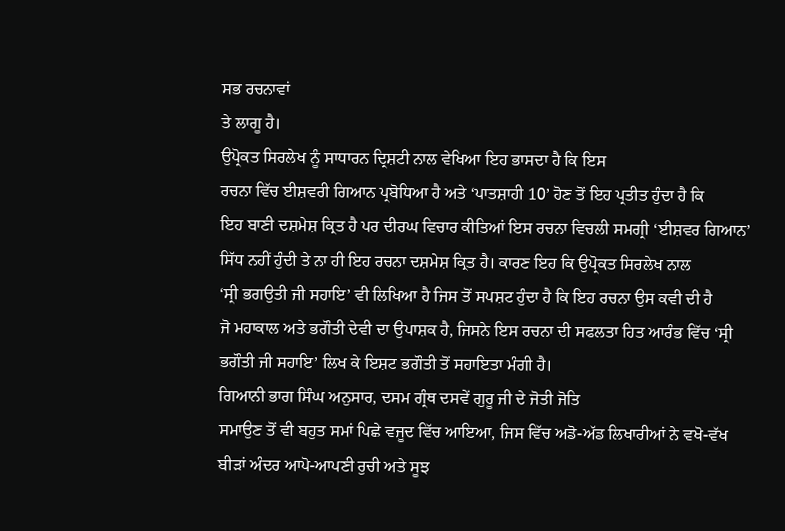ਸਭ ਰਚਨਾਵਾਂ
ਤੇ ਲਾਗੂ ਹੈ।
ਉਪ੍ਰੋਕਤ ਸਿਰਲੇਖ ਨੂੰ ਸਾਧਾਰਨ ਦ੍ਰਿਸ਼ਟੀ ਨਾਲ ਵੇਖਿਆ ਇਹ ਭਾਸਦਾ ਹੈ ਕਿ ਇਸ
ਰਚਨਾ ਵਿੱਚ ਈਸ਼ਵਰੀ ਗਿਆਨ ਪ੍ਰਬੋਧਿਆ ਹੈ ਅਤੇ ‘ਪਾਤਸ਼ਾਹੀ 10’ ਹੋਣ ਤੋਂ ਇਹ ਪ੍ਰਤੀਤ ਹੁੰਦਾ ਹੈ ਕਿ
ਇਹ ਬਾਣੀ ਦਸ਼ਮੇਸ਼ ਕ੍ਰਿਤ ਹੈ ਪਰ ਦੀਰਘ ਵਿਚਾਰ ਕੀਤਿਆਂ ਇਸ ਰਚਨਾ ਵਿਚਲੀ ਸਮਗ੍ਰੀ ‘ਈਸ਼ਵਰ ਗਿਆਨ’
ਸਿੱਧ ਨਹੀਂ ਹੁੰਦੀ ਤੇ ਨਾ ਹੀ ਇਹ ਰਚਨਾ ਦਸ਼ਮੇਸ਼ ਕ੍ਰਿਤ ਹੈ। ਕਾਰਣ ਇਹ ਕਿ ਉਪ੍ਰੋਕਤ ਸਿਰਲੇਖ ਨਾਲ
‘ਸ੍ਰੀ ਭਗਉਤੀ ਜੀ ਸਹਾਇ’ ਵੀ ਲਿਖਿਆ ਹੈ ਜਿਸ ਤੋਂ ਸਪਸ਼ਟ ਹੁੰਦਾ ਹੈ ਕਿ ਇਹ ਰਚਨਾ ਉਸ ਕਵੀ ਦੀ ਹੈ
ਜੋ ਮਹਾਕਾਲ ਅਤੇ ਭਗੌਤੀ ਦੇਵੀ ਦਾ ਉਪਾਸ਼ਕ ਹੈ, ਜਿਸਨੇ ਇਸ ਰਚਨਾ ਦੀ ਸਫਲਤਾ ਹਿਤ ਆਰੰਭ ਵਿੱਚ ‘ਸ੍ਰੀ
ਭਗੌਤੀ ਜੀ ਸਹਾਇ’ ਲਿਖ ਕੇ ਇਸ਼ਟ ਭਗੌਤੀ ਤੋਂ ਸਹਾਇਤਾ ਮੰਗੀ ਹੈ।
ਗਿਆਨੀ ਭਾਗ ਸਿੰਘ ਅਨੁਸਾਰ, ਦਸਮ ਗ੍ਰੰਥ ਦਸਵੇਂ ਗੁਰੂ ਜੀ ਦੇ ਜੋਤੀ ਜੋਤਿ
ਸਮਾਉਣ ਤੋਂ ਵੀ ਬਹੁਤ ਸਮਾਂ ਪਿਛੇ ਵਜੂਦ ਵਿੱਚ ਆਇਆ, ਜਿਸ ਵਿੱਚ ਅਡੋ-ਅੱਡ ਲਿਖਾਰੀਆਂ ਨੇ ਵਖੋ-ਵੱਖ
ਬੀੜਾਂ ਅੰਦਰ ਆਪੋ-ਆਪਣੀ ਰੁਚੀ ਅਤੇ ਸੂਝ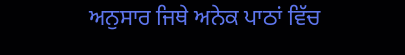ਅਨੁਸਾਰ ਜਿਥੇ ਅਨੇਕ ਪਾਠਾਂ ਵਿੱਚ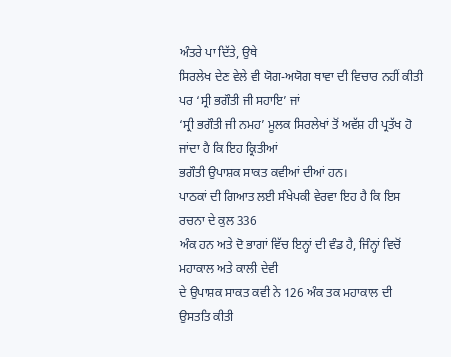ਅੰਤਰੇ ਪਾ ਦਿੱਤੇ, ਉਥੇ
ਸਿਰਲੇਖ ਦੇਣ ਵੇਲੇ ਵੀ ਯੋਗ-ਅਯੋਗ ਥਾਵਾ ਦੀ ਵਿਚਾਰ ਨਹੀਂ ਕੀਤੀ ਪਰ ‘ਸ੍ਰੀ ਭਗੌਤੀ ਜੀ ਸਹਾਇ’ ਜਾਂ
‘ਸ੍ਰੀ ਭਗੌਤੀ ਜੀ ਨਮਹ’ ਮੂਲਕ ਸਿਰਲੇਖਾਂ ਤੋਂ ਅਵੱਸ਼ ਹੀ ਪ੍ਰਤੱਖ ਹੋ ਜਾਂਦਾ ਹੈ ਕਿ ਇਹ ਕ੍ਰਿਤੀਆਂ
ਭਗੌਤੀ ਉਪਾਸ਼ਕ ਸਾਕਤ ਕਵੀਆਂ ਦੀਆਂ ਹਨ।
ਪਾਠਕਾਂ ਦੀ ਗਿਆਤ ਲਈ ਸੰਖੇਪਕੀ ਵੇਰਵਾ ਇਹ ਹੈ ਕਿ ਇਸ ਰਚਨਾ ਦੇ ਕੁਲ 336
ਅੰਕ ਹਨ ਅਤੇ ਦੋ ਭਾਗਾਂ ਵਿੱਚ ਇਨ੍ਹਾਂ ਦੀ ਵੰਡ ਹੈ, ਜਿੰਨ੍ਹਾਂ ਵਿਚੋਂ ਮਹਾਕਾਲ ਅਤੇ ਕਾਲੀ ਦੇਵੀ
ਦੇ ਉਪਾਸ਼ਕ ਸਾਕਤ ਕਵੀ ਨੇ 126 ਅੰਕ ਤਕ ਮਹਾਕਾਲ ਦੀ ਉਸਤਤਿ ਕੀਤੀ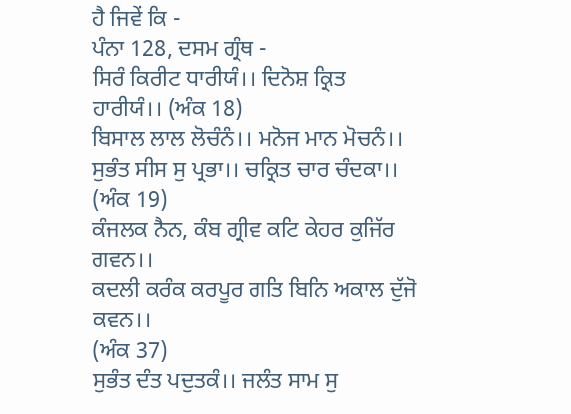ਹੈ ਜਿਵੇਂ ਕਿ -
ਪੰਨਾ 128, ਦਸਮ ਗ੍ਰੰਥ -
ਸਿਰੰ ਕਿਰੀਟ ਧਾਰੀਯੰ।। ਦਿਨੋਸ਼ ਕ੍ਰਿਤ ਹਾਰੀਯੰ।। (ਅੰਕ 18)
ਬਿਸਾਲ ਲਾਲ ਲੋਚੰਨੰ।। ਮਨੋਜ ਮਾਨ ਮੋਚਨੰ।।
ਸੁਭੰਤ ਸੀਸ ਸੁ ਪ੍ਰਭਾ।। ਚਕ੍ਰਿਤ ਚਾਰ ਚੰਦਕਾ।। (ਅੰਕ 19)
ਕੰਜਲਕ ਨੈਨ, ਕੰਬ ਗ੍ਰੀਵ ਕਟਿ ਕੇਹਰ ਕੁਜਿੱਰ ਗਵਨ।।
ਕਦਲੀ ਕਰੰਕ ਕਰਪੂਰ ਗਤਿ ਬਿਨਿ ਅਕਾਲ ਦੁੱਜੋ ਕਵਨ।।
(ਅੰਕ 37)
ਸੁਭੰਤ ਦੰਤ ਪਦੁਤਕੰ।। ਜਲੰਤ ਸਾਮ ਸੁ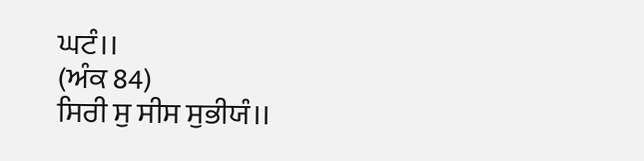ਘਟੰ।।
(ਅੰਕ 84)
ਸਿਰੀ ਸੁ ਸੀਸ ਸੁਭੀਯੰ।।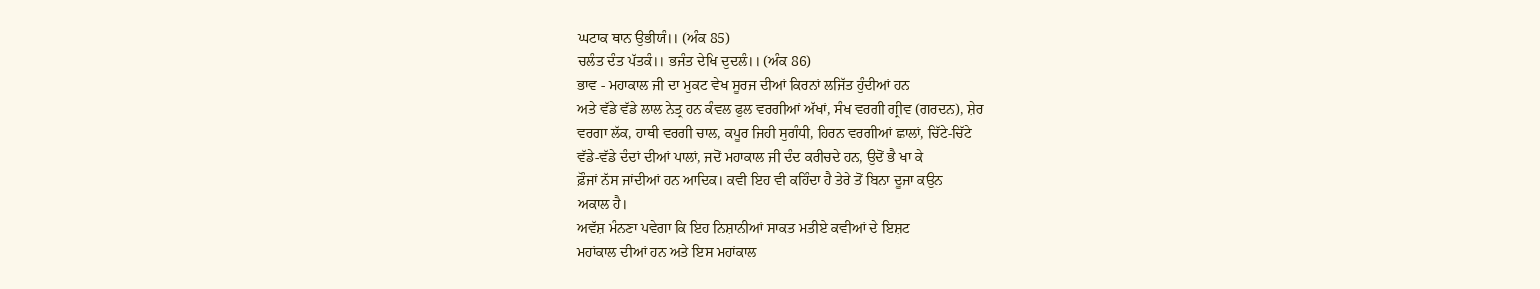ਘਟਾਕ ਥਾਨ ਉਭੀਯੰ।। (ਅੰਕ 85)
ਚਲੰਤ ਦੰਤ ਪੱਤਕੰ।। ਭਜੰਤ ਦੇਖਿ ਦੁਦਲੰ।। (ਅੰਕ 86)
ਭਾਵ - ਮਹਾਕਾਲ ਜੀ ਦਾ ਮੁਕਟ ਵੇਖ ਸੂਰਜ ਦੀਆਂ ਕਿਰਨਾਂ ਲਜਿੱਤ ਹੁੰਦੀਆਂ ਹਨ
ਅਤੇ ਵੱਡੇ ਵੱਡੇ ਲਾਲ ਨੇਤ੍ਰ ਹਨ ਕੰਵਲ ਫੁਲ ਵਰਗੀਆਂ ਅੱਖਾਂ, ਸੰਖ ਵਰਗੀ ਗ੍ਰੀਵ (ਗਰਦਨ), ਸ਼ੇਰ
ਵਰਗਾ ਲੱਕ, ਹਾਥੀ ਵਰਗੀ ਚਾਲ, ਕਪੂਰ ਜਿਹੀ ਸੁਗੰਧੀ, ਹਿਰਨ ਵਰਗੀਆਂ ਛਾਲਾਂ, ਚਿੱਟੇ-ਚਿੱਟੇ
ਵੱਡੇ-ਵੱਡੇ ਦੰਦਾਂ ਦੀਆਂ ਪਾਲਾਂ, ਜਦੋਂ ਮਹਾਕਾਲ ਜੀ ਦੰਦ ਕਰੀਚਦੇ ਹਨ, ਉਦੋਂ ਭੈ ਖਾ ਕੇ
ਫ਼ੌਜਾਂ ਨੱਸ ਜਾਂਦੀਆਂ ਹਨ ਆਦਿਕ। ਕਵੀ ਇਹ ਵੀ ਕਹਿੰਦਾ ਹੈ ਤੇਰੇ ਤੋਂ ਬਿਨਾ ਦੂਜਾ ਕਉਨ
ਅਕਾਲ ਹੈ।
ਅਵੱਸ਼ ਮੰਨਣਾ ਪਵੇਗਾ ਕਿ ਇਹ ਨਿਸ਼ਾਨੀਆਂ ਸਾਕਤ ਮਤੀਏ ਕਵੀਆਂ ਦੇ ਇਸ਼ਟ
ਮਹਾਂਕਾਲ ਦੀਆਂ ਹਨ ਅਤੇ ਇਸ ਮਹਾਂਕਾਲ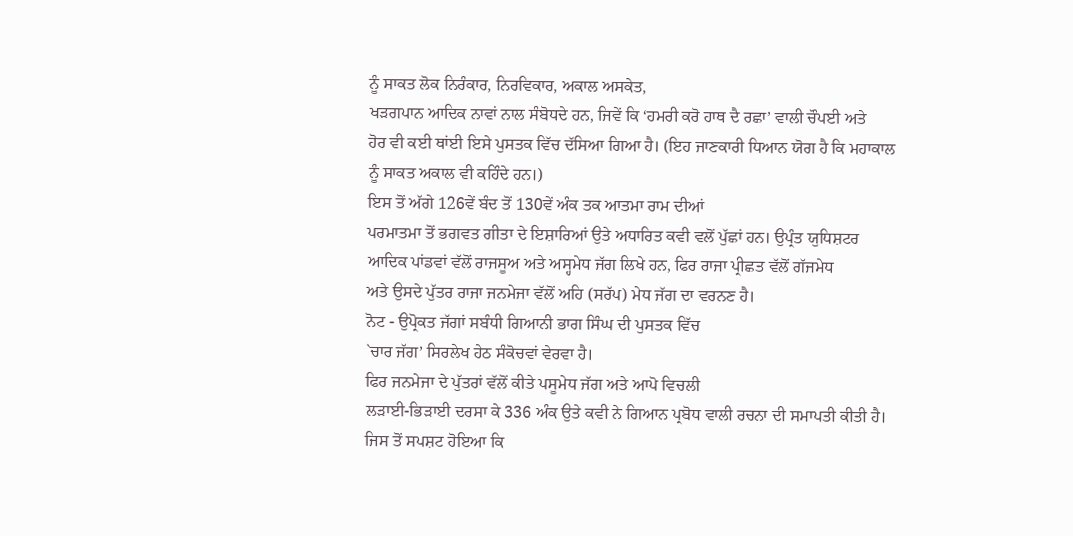ਨੂੰ ਸਾਕਤ ਲੋਕ ਨਿਰੰਕਾਰ, ਨਿਰਵਿਕਾਰ, ਅਕਾਲ ਅਸਕੇਤ,
ਖੜਗਪਾਨ ਆਦਿਕ ਨਾਵਾਂ ਨਾਲ ਸੰਬੋਧਦੇ ਹਨ, ਜਿਵੇਂ ਕਿ ‘ਹਮਰੀ ਕਰੋ ਹਾਥ ਦੈ ਰਛਾ’ ਵਾਲੀ ਚੌਪਈ ਅਤੇ
ਹੋਰ ਵੀ ਕਈ ਥਾਂਈ ਇਸੇ ਪੁਸਤਕ ਵਿੱਚ ਦੱਸਿਆ ਗਿਆ ਹੈ। (ਇਹ ਜਾਣਕਾਰੀ ਧਿਆਨ ਯੋਗ ਹੈ ਕਿ ਮਹਾਕਾਲ
ਨੂੰ ਸਾਕਤ ਅਕਾਲ ਵੀ ਕਹਿੰਦੇ ਹਨ।)
ਇਸ ਤੋਂ ਅੱਗੇ 126ਵੇਂ ਬੰਦ ਤੋਂ 130ਵੇਂ ਅੰਕ ਤਕ ਆਤਮਾ ਰਾਮ ਦੀਆਂ
ਪਰਮਾਤਮਾ ਤੋਂ ਭਗਵਤ ਗੀਤਾ ਦੇ ਇਸ਼ਾਰਿਆਂ ਉਤੇ ਅਧਾਰਿਤ ਕਵੀ ਵਲੋਂ ਪੁੱਛਾਂ ਹਨ। ਉਪ੍ਰੰਤ ਯੁਧਿਸ਼ਟਰ
ਆਦਿਕ ਪਾਂਡਵਾਂ ਵੱਲੋਂ ਰਾਜਸੂਅ ਅਤੇ ਅਸ੍ਹਮੇਧ ਜੱਗ ਲਿਖੇ ਹਨ, ਫਿਰ ਰਾਜਾ ਪ੍ਰੀਛਤ ਵੱਲੋਂ ਗੱਜਮੇਧ
ਅਤੇ ਉਸਦੇ ਪੁੱਤਰ ਰਾਜਾ ਜਨਮੇਜਾ ਵੱਲੋਂ ਅਹਿ (ਸਰੱਪ) ਮੇਧ ਜੱਗ ਦਾ ਵਰਨਣ ਹੈ।
ਨੋਟ - ਉਪ੍ਰੋਕਤ ਜੱਗਾਂ ਸਬੰਧੀ ਗਿਆਨੀ ਭਾਗ ਸਿੰਘ ਦੀ ਪੁਸਤਕ ਵਿੱਚ
`ਚਾਰ ਜੱਗ’ ਸਿਰਲੇਖ ਹੇਠ ਸੰਕੋਚਵਾਂ ਵੇਰਵਾ ਹੈ।
ਫਿਰ ਜਨਮੇਜਾ ਦੇ ਪੁੱਤਰਾਂ ਵੱਲੋਂ ਕੀਤੇ ਪਸੂਮੇਧ ਜੱਗ ਅਤੇ ਆਪੋ ਵਿਚਲੀ
ਲੜਾਈ-ਭਿੜਾਈ ਦਰਸਾ ਕੇ 336 ਅੰਕ ਉਤੇ ਕਵੀ ਨੇ ਗਿਆਨ ਪ੍ਰਬੋਧ ਵਾਲੀ ਰਚਨਾ ਦੀ ਸਮਾਪਤੀ ਕੀਤੀ ਹੈ।
ਜਿਸ ਤੋਂ ਸਪਸ਼ਟ ਹੋਇਆ ਕਿ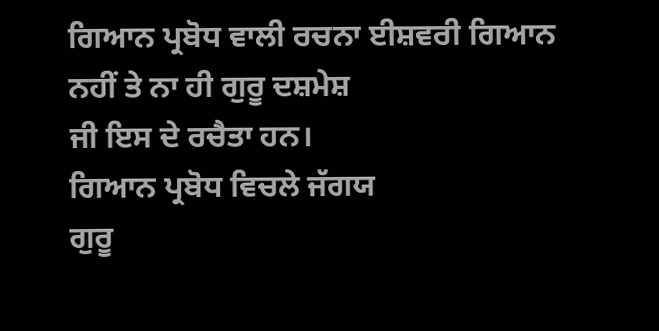ਗਿਆਨ ਪ੍ਰਬੋਧ ਵਾਲੀ ਰਚਨਾ ਈਸ਼ਵਰੀ ਗਿਆਨ ਨਹੀਂ ਤੇ ਨਾ ਹੀ ਗੁਰੂ ਦਸ਼ਮੇਸ਼
ਜੀ ਇਸ ਦੇ ਰਚੈਤਾ ਹਨ।
ਗਿਆਨ ਪ੍ਰਬੋਧ ਵਿਚਲੇ ਜੱਗਯ
ਗੁਰੂ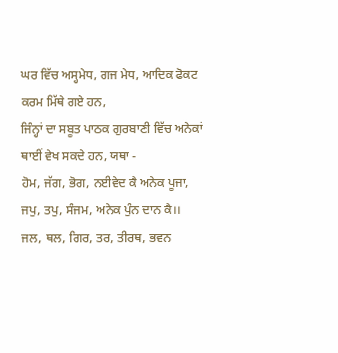ਘਰ ਵਿੱਚ ਅਸ੍ਹਮੇਧ, ਗਜ ਮੇਧ, ਆਦਿਕ ਫੋਕਟ ਕਰਮ ਮਿੱਥੇ ਗਏ ਹਨ,
ਜਿੰਨ੍ਹਾਂ ਦਾ ਸਬੂਤ ਪਾਠਕ ਗੁਰਬਾਣੀ ਵਿੱਚ ਅਨੇਕਾਂ ਥਾਈਂ ਵੇਖ ਸਕਦੇ ਹਨ, ਯਥਾ -
ਹੋਮ, ਜੱਗ, ਭੋਗ, ਨਈਵੇਦ ਕੈ ਅਨੇਕ ਪੂਜਾ,
ਜਪੁ, ਤਪੁ, ਸੰਜਮ, ਅਨੇਕ ਪੁੰਨ ਦਾਨ ਕੈ।।
ਜਲ, ਥਲ, ਗਿਰ, ਤਰ, ਤੀਰਥ, ਭਵਨ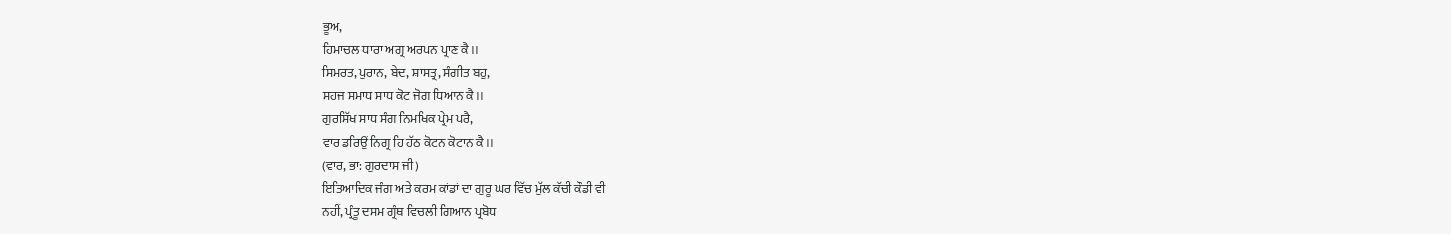ਭੂਅ,
ਹਿਮਾਚਲ ਧਾਰਾ ਅਗ੍ਰ ਅਰਪਨ ਪ੍ਰਾਣ ਕੈ।।
ਸਿਮਰਤ, ਪੁਰਾਨ, ਬੇਦ, ਸ਼ਾਸਤ੍ਰ, ਸੰਗੀਤ ਬਹੁ,
ਸਹਜ ਸਮਾਧ ਸਾਧ ਕੋਟ ਜੋਗ ਧਿਆਨ ਕੈ।।
ਗੁਰਸਿੱਖ ਸਾਧ ਸੰਗ ਨਿਮਖਿਕ ਪ੍ਰੇਮ ਪਰੈ,
ਵਾਰ ਡਰਿਉਂ ਨਿਗ੍ਰ ਹਿ ਹੱਠ ਕੋਟਨ ਕੋਟਾਨ ਕੈ।।
(ਵਾਰ, ਭਾ: ਗੁਰਦਾਸ ਜੀ)
ਇਤਿਆਦਿਕ ਜੰਗ ਅਤੇ ਕਰਮ ਕਾਂਡਾਂ ਦਾ ਗੁਰੂ ਘਰ ਵਿੱਚ ਮੁੱਲ ਕੱਚੀ ਕੌਡੀ ਵੀ
ਨਹੀਂ, ਪ੍ਰੰਤੂ ਦਸਮ ਗ੍ਰੰਥ ਵਿਚਲੀ ਗਿਆਨ ਪ੍ਰਬੋਧ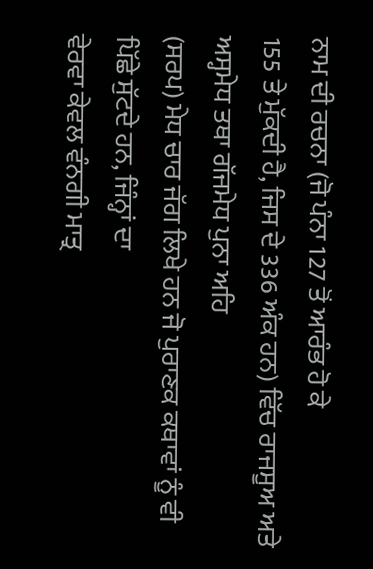ਨਾਮ ਦੀ ਰਚਨਾ (ਜੋ ਪੰਨਾ 127 ਤੋਂ ਆਰੰਭ ਹੋ ਕੇ
155 ਤੇ ਮੁੱਕਦੀ ਹੈ, ਜਿਸ ਦੇ 336 ਅੰਕ ਹਨ) ਵਿੱਚ ਰਾਜਸੂਅ ਅਤੇ ਅਸ੍ਹਮੇਧ ਤਥਾ ਗੱਜਮੇਧ ਪੁਨਾ ਅਹਿ
(ਸਰਪ) ਮੇਧ ਚਾਰ ਜੱਗ ਲਿਖੇ ਹਨ ਜੋ ਪੁਰਾਣਕ ਕਥਾਵਾਂ ਨੂੰ ਵੀ ਪਿੱਛੇ ਸੁੱਟਦੇ ਹਨ, ਜਿੰਨ੍ਹਾਂ ਦਾ
ਵੇਰਵਾ ਕੇਵਲ ਵੰਨਗੀ ਮਾਤ੍ਰ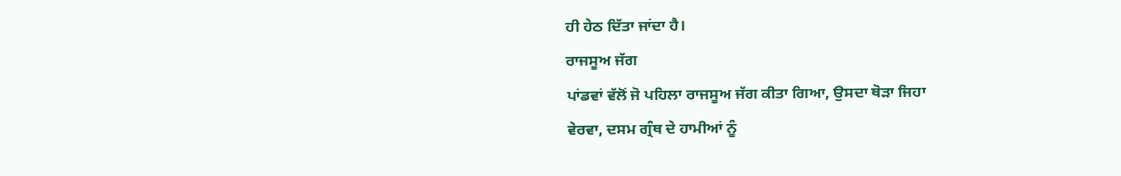ਹੀ ਹੇਠ ਦਿੱਤਾ ਜਾਂਦਾ ਹੈ।
ਰਾਜਸੂਅ ਜੱਗ
ਪਾਂਡਵਾਂ ਵੱਲੋਂ ਜੋ ਪਹਿਲਾ ਰਾਜਸੂਅ ਜੱਗ ਕੀਤਾ ਗਿਆ, ਉਸਦਾ ਥੋੜਾ ਜਿਹਾ
ਵੇਰਵਾ, ਦਸਮ ਗ੍ਰੰਥ ਦੇ ਹਾਮੀਆਂ ਨੂੰ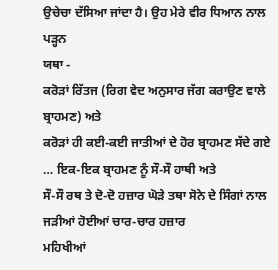ਉਚੇਚਾ ਦੱਸਿਆ ਜਾਂਦਾ ਹੈ। ਉਹ ਮੇਰੇ ਵੀਰ ਧਿਆਨ ਨਾਲ ਪੜ੍ਹਨ
ਯਥਾ -
ਕਰੋੜਾਂ ਰਿੱਤਜ (ਰਿਗ ਵੇਦ ਅਨੁਸਾਰ ਜੱਗ ਕਰਾਉਣ ਵਾਲੇ ਬ੍ਰਾਹਮਣ) ਅਤੇ
ਕਰੋੜਾਂ ਹੀ ਕਈ-ਕਈ ਜਾਤੀਆਂ ਦੇ ਹੋਰ ਬ੍ਰਾਹਮਣ ਸੱਦੇ ਗਏ … ਇਕ-ਇਕ ਬ੍ਰਾਹਮਣ ਨੂੰ ਸੌ-ਸੌ ਹਾਥੀ ਅਤੇ
ਸੌ-ਸੌ ਰਥ ਤੇ ਦੋ-ਦੋ ਹਜ਼ਾਰ ਘੋੜੇ ਤਥਾ ਸੋਨੇ ਦੇ ਸਿੰਗਾਂ ਨਾਲ ਜੜੀਆਂ ਹੋਈਆਂ ਚਾਰ-ਚਾਰ ਹਜ਼ਾਰ
ਮਹਿਖੀਆਂ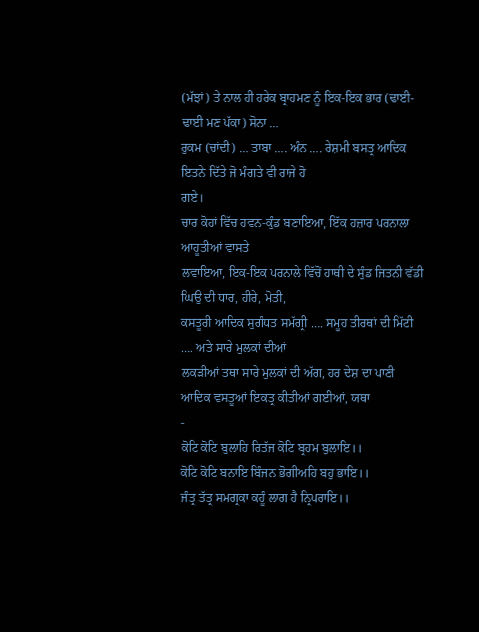(ਮੱਝਾਂ) ਤੇ ਨਾਲ ਹੀ ਹਰੇਕ ਬ੍ਰਾਹਮਣ ਨੂੰ ਇਕ-ਇਕ ਭਾਰ (ਢਾਈ-ਢਾਈ ਮਣ ਪੱਕਾ) ਸੋਨਾ …
ਰੁਕਮ (ਚਾਂਦੀ) … ਤਾਬਾ …. ਅੰਨ …. ਰੇਸ਼ਮੀ ਬਸਤ੍ਰ ਆਦਿਕ ਇਤਨੇ ਦਿੱਤੇ ਜੋ ਮੰਗਤੇ ਵੀ ਰਾਜੇ ਹੋ
ਗਏ।
ਚਾਰ ਕੋਹਾਂ ਵਿੱਚ ਹਵਨ-ਕੁੰਡ ਬਣਾਇਆ, ਇੱਕ ਹਜ਼ਾਰ ਪਰਨਾਲਾ ਆਹੂਤੀਆਂ ਵਾਸਤੇ
ਲਵਾਇਆ, ਇਕ-ਇਕ ਪਰਨਾਲੇ ਵਿੱਚੋਂ ਹਾਥੀ ਦੇ ਸੁੰਡ ਜਿਤਨੀ ਵੱਡੀ ਘਿਉ ਦੀ ਧਾਰ, ਹੀਰੇ, ਮੋਤੀ,
ਕਸਤੂਰੀ ਆਦਿਕ ਸੁਗੰਧਤ ਸਮੱਗ੍ਰੀ …. ਸਮੂਹ ਤੀਰਥਾਂ ਦੀ ਮਿੱਟੀ …. ਅਤੇ ਸਾਰੇ ਮੁਲਕਾਂ ਦੀਆਂ
ਲਕੜੀਆਂ ਤਥਾ ਸਾਰੇ ਮੁਲਕਾਂ ਦੀ ਅੱਗ, ਹਰ ਦੇਸ਼ ਦਾ ਪਾਣੀ ਆਦਿਕ ਵਸਤੂਆਂ ਇਕਤ੍ਰ ਕੀਤੀਆਂ ਗਈਆਂ, ਯਥਾ
-
ਕੋਟਿ ਕੋਟਿ ਬੁਲਾਹਿ ਰਿਤੱਜ ਕੋਟਿ ਬ੍ਰਹਮ ਬੁਲਾਇ।।
ਕੋਟਿ ਕੋਟਿ ਬਨਾਇ ਬਿੰਜਨ ਭੋਗੀਅਹਿ ਬਹੁ ਭਾਇ।।
ਜੰਤ੍ਰ ਤੱਤ੍ਰ ਸਮਗ੍ਰਕਾ ਕਹੂੰ ਲਾਗ ਹੈ ਨ੍ਰਿਪਰਾਇ।।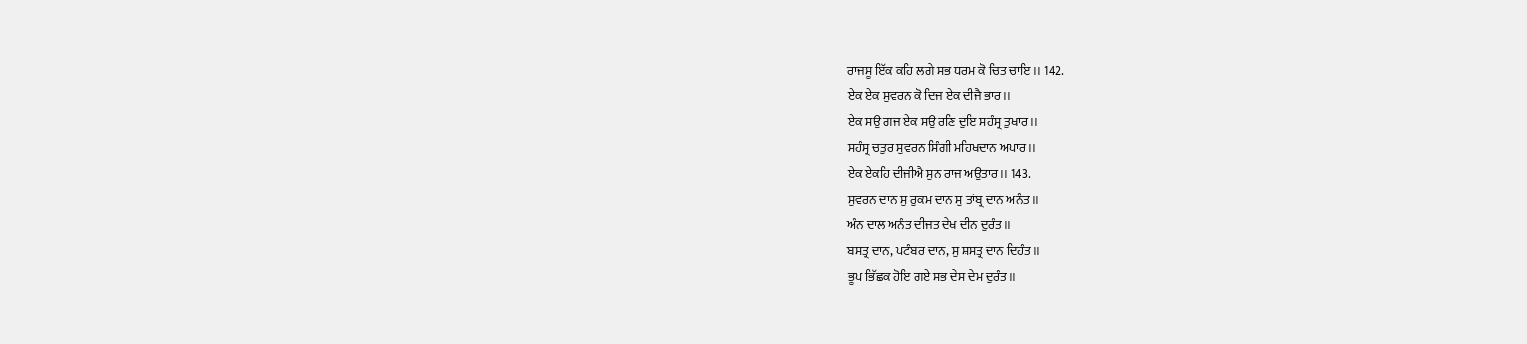ਰਾਜਸੂ ਇੱਕ ਕਹਿ ਲਗੇ ਸਭ ਧਰਮ ਕੋ ਚਿਤ ਚਾਇ।। 142.
ਏਕ ਏਕ ਸੁਵਰਨ ਕੋ ਦਿਜ ਏਕ ਦੀਜੈ ਭਾਰ।।
ਏਕ ਸਉ ਗਜ ਏਕ ਸਉ ਰਣਿ ਦੁਇ ਸਹੰਸ੍ਰ ਤੁਖਾਰ।।
ਸਹੰਸ੍ਰ ਚਤੁਰ ਸੁਵਰਨ ਸਿੰਗੀ ਮਹਿਖਦਾਨ ਅਪਾਰ।।
ਏਕ ਏਕਹਿ ਦੀਜੀਐ ਸੁਨ ਰਾਜ ਅਉਤਾਰ।। 143.
ਸੁਵਰਨ ਦਾਨ ਸੁ ਰੁਕਮ ਦਾਨ ਸੁ ਤਾਂਬ੍ਰ ਦਾਨ ਅਨੰਤ।।
ਅੰਨ ਦਾਲ ਅਨੰਤ ਦੀਜਤ ਦੇਖ ਦੀਨ ਦੁਰੰਤ।।
ਬਸਤ੍ਰ ਦਾਨ, ਪਟੰਬਰ ਦਾਨ, ਸੁ ਸ਼ਸਤ੍ਰ ਦਾਨ ਦਿਹੰਤ।।
ਭੂਪ ਭਿੱਛਕ ਹੋਇ ਗਏ ਸਭ ਦੇਸ ਦੇਮ ਦੁਰੰਤ।।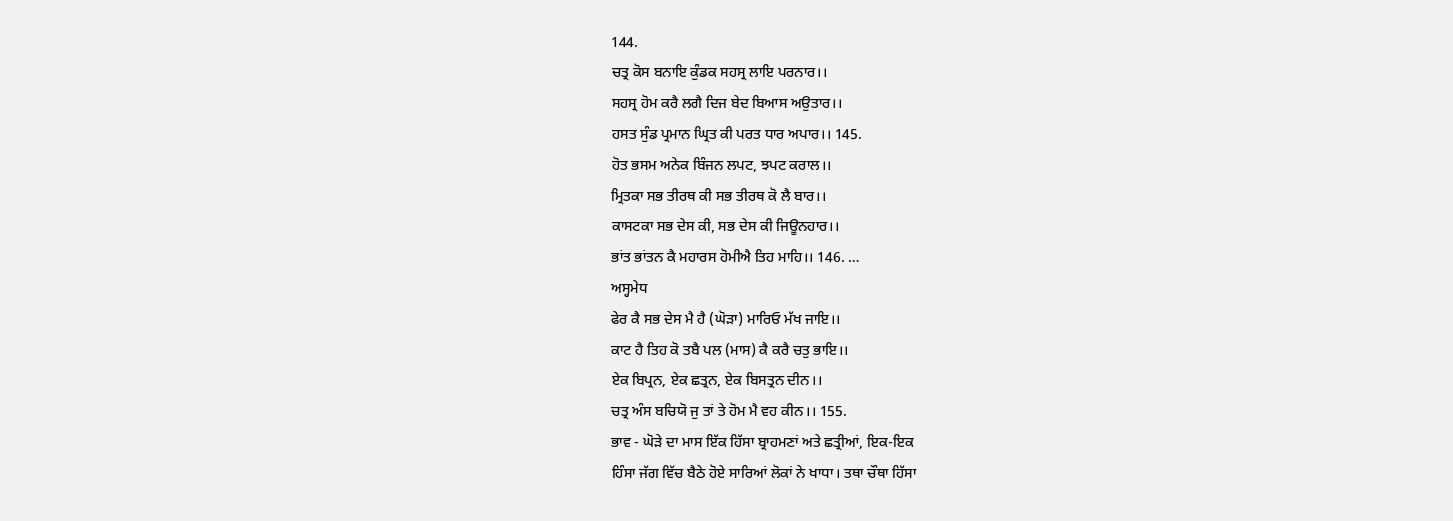144.
ਚਤ੍ਰ ਕੋਸ ਬਨਾਇ ਕੁੰਡਕ ਸਹਸ੍ਰ ਲਾਇ ਪਰਨਾਰ।।
ਸਹਸ੍ਰ ਹੋਮ ਕਰੈ ਲਗੈ ਦਿਜ ਬੇਦ ਬਿਆਸ ਅਉਤਾਰ।।
ਹਸਤ ਸੁੰਡ ਪ੍ਰਮਾਨ ਘ੍ਰਿਤ ਕੀ ਪਰਤ ਧਾਰ ਅਪਾਰ।। 145.
ਹੋਤ ਭਸਮ ਅਨੇਕ ਬਿੰਜਨ ਲਪਟ, ਝਪਟ ਕਰਾਲ।।
ਮ੍ਰਿਤਕਾ ਸਭ ਤੀਰਥ ਕੀ ਸਭ ਤੀਰਥ ਕੋ ਲੈ ਬਾਰ।।
ਕਾਸਟਕਾ ਸਭ ਦੇਸ ਕੀ, ਸਭ ਦੇਸ ਕੀ ਜਿਊਨਹਾਰ।।
ਭਾਂਤ ਭਾਂਤਨ ਕੈ ਮਹਾਰਸ ਹੋਮੀਐ ਤਿਹ ਮਾਹਿ।। 146. …
ਅਸ੍ਹਮੇਧ
ਫੇਰ ਕੈ ਸਭ ਦੇਸ ਮੈ ਹੈ (ਘੋੜਾ) ਮਾਰਿਓ ਮੱਖ ਜਾਇ।।
ਕਾਟ ਹੈ ਤਿਹ ਕੋ ਤਬੈ ਪਲ (ਮਾਸ) ਕੈ ਕਰੈ ਚਤੁ ਭਾਇ।।
ਏਕ ਬਿਪ੍ਰਨ, ਏਕ ਛਤ੍ਰਨ, ਏਕ ਬਿਸਤ੍ਰਨ ਦੀਨ।।
ਚਤ੍ਰ ਅੰਸ ਬਚਿਯੋ ਜੁ ਤਾਂ ਤੇ ਹੋਮ ਮੈ ਵਹ ਕੀਨ।। 155.
ਭਾਵ - ਘੋੜੇ ਦਾ ਮਾਸ ਇੱਕ ਹਿੱਸਾ ਬ੍ਰਾਹਮਣਾਂ ਅਤੇ ਛਤ੍ਰੀਆਂ, ਇਕ-ਇਕ
ਹਿੰਸਾ ਜੱਗ ਵਿੱਚ ਬੈਠੇ ਹੋਏ ਸਾਰਿਆਂ ਲੋਕਾਂ ਨੇ ਖਾਧਾ। ਤਥਾ ਚੌਥਾ ਹਿੱਸਾ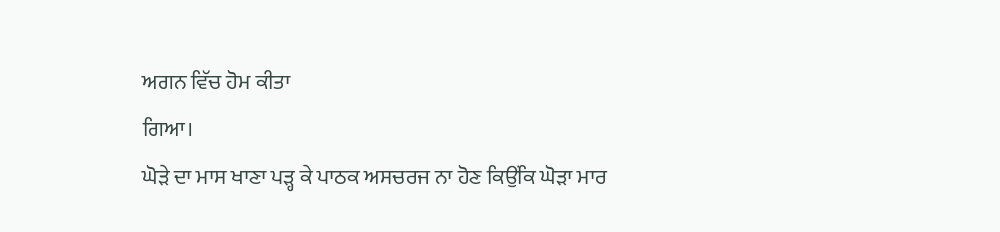ਅਗਨ ਵਿੱਚ ਹੋਮ ਕੀਤਾ
ਗਿਆ।
ਘੋੜੇ ਦਾ ਮਾਸ ਖਾਣਾ ਪੜ੍ਹ ਕੇ ਪਾਠਕ ਅਸਚਰਜ ਨਾ ਹੋਣ ਕਿਉਂਕਿ ਘੋੜਾ ਮਾਰ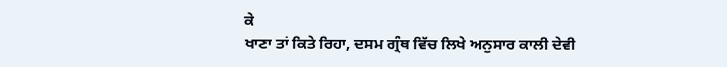ਕੇ
ਖਾਣਾ ਤਾਂ ਕਿਤੇ ਰਿਹਾ, ਦਸਮ ਗ੍ਰੰਥ ਵਿੱਚ ਲਿਖੇ ਅਨੁਸਾਰ ਕਾਲੀ ਦੇਵੀ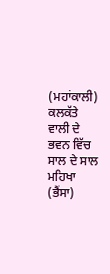(ਮਹਾਂਕਾਲੀ) ਕਲਕੱਤੇ
ਵਾਲੀ ਦੇ ਭਵਨ ਵਿੱਚ ਸਾਲ ਦੇ ਸਾਲ ਮਹਿਖਾ (ਭੈਂਸਾ)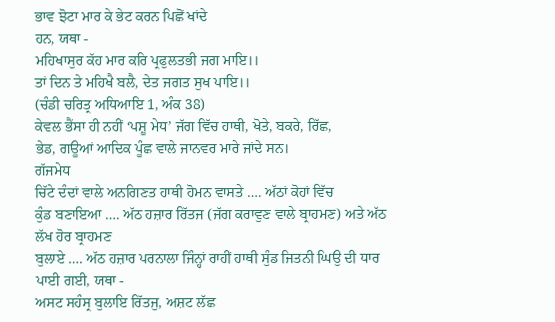ਭਾਵ ਝੋਟਾ ਮਾਰ ਕੇ ਭੇਟ ਕਰਨ ਪਿਛੋਂ ਖਾਂਦੇ
ਹਨ, ਯਥਾ -
ਮਹਿਖਾਸੁਰ ਕੱਹ ਮਾਰ ਕਰਿ ਪ੍ਰਫੁਲਤਭੀ ਜਗ ਮਾਇ।।
ਤਾਂ ਦਿਨ ਤੇ ਮਹਿਖੈ ਬਲੈ, ਦੇਤ ਜਗਤ ਸੁਖ ਪਾਇ।।
(ਚੰਡੀ ਚਰਿਤ੍ਰ ਅਧਿਆਇ 1, ਅੰਕ 38)
ਕੇਵਲ ਭੈਂਸਾ ਹੀ ਨਹੀਂ ‘ਪਸ਼ੂ ਮੇਧ’ ਜੱਗ ਵਿੱਚ ਹਾਥੀ, ਖੋਤੇ, ਬਕਰੇ, ਰਿੱਛ,
ਭੇਡ, ਗਊਆਂ ਆਦਿਕ ਪੂੰਛ ਵਾਲੇ ਜਾਨਵਰ ਮਾਰੇ ਜਾਂਦੇ ਸਨ।
ਗੱਜਮੇਧ
ਚਿੱਟੇ ਦੰਦਾਂ ਵਾਲੇ ਅਨਗਿਣਤ ਹਾਥੀ ਹੋਮਨ ਵਾਸਤੇ …. ਅੱਠਾਂ ਕੋਹਾਂ ਵਿੱਚ
ਕੁੰਡ ਬਣਾਇਆ …. ਅੱਠ ਹਜ਼ਾਰ ਰਿੱਤਜ (ਜੱਗ ਕਰਾਵੁਣ ਵਾਲੇ ਬ੍ਰਾਹਮਣ) ਅਤੇ ਅੱਠ ਲੱਖ ਹੋਰ ਬ੍ਰਾਹਮਣ
ਬੁਲਾਏ …. ਅੱਠ ਹਜ਼ਾਰ ਪਰਨਾਲਾ ਜਿੰਨ੍ਹਾਂ ਰਾਹੀਂ ਹਾਥੀ ਸੁੰਡ ਜਿਤਨੀ ਘਿਉ ਦੀ ਧਾਰ ਪਾਈ ਗਈ, ਯਥਾ -
ਅਸਟ ਸਹੰਸ੍ਰ ਬੁਲਾਇ ਰਿੱਤਜੁ, ਅਸ਼ਟ ਲੱਛ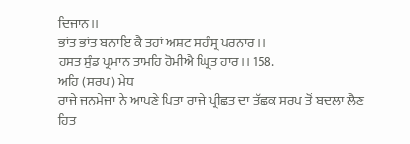ਦਿਜਾਨ।।
ਭਾਂਤ ਭਾਂਤ ਬਨਾਇ ਕੈ ਤਹਾਂ ਅਸ਼ਟ ਸਹੰਸ੍ਰ ਪਰਨਾਰ।।
ਹਸਤ ਸੁੰਡ ਪ੍ਰਮਾਨ ਤਾਮਹਿ ਹੋਮੀਐ ਘ੍ਰਿਤ ਹਾਰ।। 158.
ਅਹਿ (ਸਰਪ) ਮੇਧ
ਰਾਜੇ ਜਨਮੇਜਾ ਨੇ ਆਪਣੇ ਪਿਤਾ ਰਾਜੇ ਪ੍ਰੀਛਤ ਦਾ ਤੱਛਕ ਸਰਪ ਤੋਂ ਬਦਲਾ ਲੈਣ
ਹਿਤ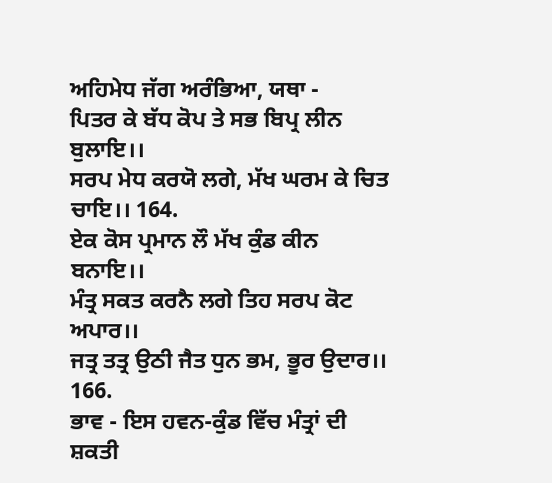ਅਹਿਮੇਧ ਜੱਗ ਅਰੰਭਿਆ, ਯਥਾ -
ਪਿਤਰ ਕੇ ਬੱਧ ਕੋਪ ਤੇ ਸਭ ਬਿਪ੍ਰ ਲੀਨ ਬੁਲਾਇ।।
ਸਰਪ ਮੇਧ ਕਰਯੋ ਲਗੇ, ਮੱਖ ਘਰਮ ਕੇ ਚਿਤ ਚਾਇ।। 164.
ਏਕ ਕੋਸ ਪ੍ਰਮਾਨ ਲੌ ਮੱਖ ਕੁੰਡ ਕੀਨ ਬਨਾਇ।।
ਮੰਤ੍ਰ ਸਕਤ ਕਰਨੈ ਲਗੇ ਤਿਹ ਸਰਪ ਕੋਟ ਅਪਾਰ।।
ਜਤ੍ਰ ਤਤ੍ਰ ਉਠੀ ਜੈਤ ਧੁਨ ਭਮ, ਭੂਰ ਉਦਾਰ।। 166.
ਭਾਵ - ਇਸ ਹਵਨ-ਕੁੰਡ ਵਿੱਚ ਮੰਤ੍ਰਾਂ ਦੀ ਸ਼ਕਤੀ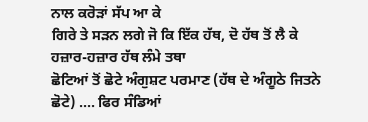ਨਾਲ ਕਰੋੜਾਂ ਸੱਪ ਆ ਕੇ
ਗਿਰੇ ਤੇ ਸੜਨ ਲਗੇ ਜੋ ਕਿ ਇੱਕ ਹੱਥ, ਦੋ ਹੱਥ ਤੋਂ ਲੈ ਕੇ ਹਜ਼ਾਰ-ਹਜ਼ਾਰ ਹੱਥ ਲੰਮੇ ਤਥਾ
ਛੋਟਿਆਂ ਤੋਂ ਛੋਟੇ ਅੰਗੁਸ਼ਟ ਪਰਮਾਣ (ਹੱਥ ਦੇ ਅੰਗੂਠੇ ਜਿਤਨੇ ਛੋਟੇ) …. ਫਿਰ ਸੰਡਿਆਂ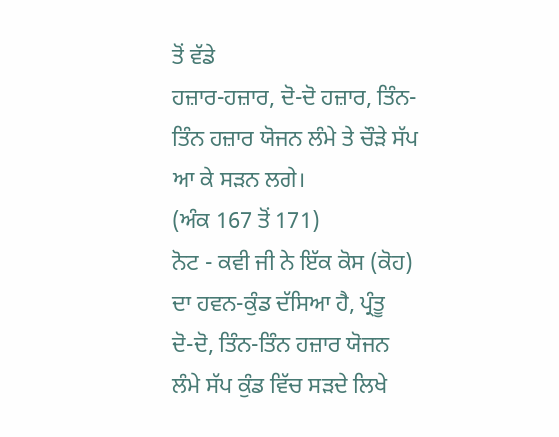ਤੋਂ ਵੱਡੇ
ਹਜ਼ਾਰ-ਹਜ਼ਾਰ, ਦੋ-ਦੋ ਹਜ਼ਾਰ, ਤਿੰਨ-ਤਿੰਨ ਹਜ਼ਾਰ ਯੋਜਨ ਲੰਮੇ ਤੇ ਚੌੜੇ ਸੱਪ ਆ ਕੇ ਸੜਨ ਲਗੇ।
(ਅੰਕ 167 ਤੋਂ 171)
ਨੋਟ - ਕਵੀ ਜੀ ਨੇ ਇੱਕ ਕੋਸ (ਕੋਹ) ਦਾ ਹਵਨ-ਕੁੰਡ ਦੱਸਿਆ ਹੈ, ਪ੍ਰੰਤੂ
ਦੋ-ਦੋ, ਤਿੰਨ-ਤਿੰਨ ਹਜ਼ਾਰ ਯੋਜਨ ਲੰਮੇ ਸੱਪ ਕੁੰਡ ਵਿੱਚ ਸੜਦੇ ਲਿਖੇ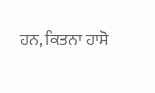ਹਨ, ਕਿਤਨਾ ਹਾਸੋ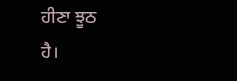ਹੀਣਾ ਝੂਠ
ਹੈ।